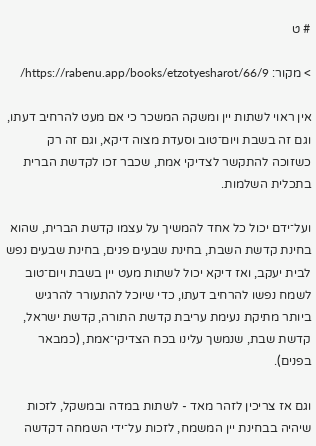# ט

> מקור: https://rabenu.app/books/etzotyesharot/66/9/

אין ראוי לשתות יין ומשקה המשכר כי אם מעט להרחיב דעתו, וגם זה בשבת ויום־טוב וסעדת מצוה דיקא, וגם זה רק כשזוכה להתקשר לצדיקי אמת, שכבר זכו לקדשת הברית בתכלית השלמות.

ועל־ידם יכול כל אחד להמשיך על עצמו קדשת הברית, שהוא בחינת קדשת השבת, בחינת שבעים פנים, בחינת שבעים נפש לבית יעקב, ואז דיקא יכול לשתות מעט יין בשבת ויום־טוב לשמח נפשו להרחיב דעתו, כדי שיוכל להתעורר להרגיש ביותר מתיקת נעימת עריבת קדשת התורה, קדשת ישראל, קדשת שבת, שנמשך עלינו בכח הצדיקי־אמת, (כמבאר בפנים).

וגם אז צריכין לזהר מאד - לשתות במדה ובמשקל, לזכות שיהיה בבחינת יין המשמח, לזכות על־ידי השמחה דקדשה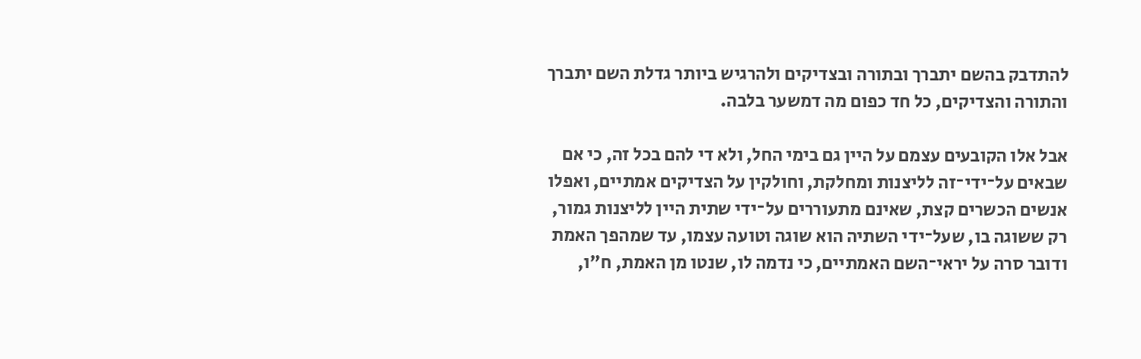להתדבק בהשם יתברך ובתורה ובצדיקים ולהרגיש ביותר גדלת השם יתברך והתורה והצדיקים, כל חד כפום מה דמשער בלבה.

אבל אלו הקובעים עצמם על היין גם בימי החל, ולא די להם בכל זה, כי אם שבאים על־ידי־זה לליצנות ומחלקת, וחולקין על הצדיקים אמתיים, ואפלו אנשים הכשרים קצת, שאינם מתעוררים על־ידי שתית היין לליצנות גמור, רק ששוגה בו, שעל־ידי השתיה הוא שוגה וטועה עצמו, עד שמהפך האמת ודובר סרה על יראי־השם האמתיים, כי נדמה לו, שנטו מן האמת, ח"ו,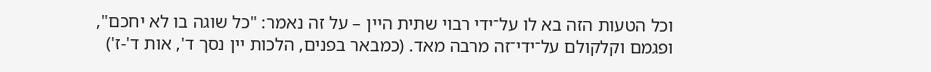וכל הטעות הזה בא לו על־ידי רבוי שתית היין – על זה נאמר: "כל שוגה בו לא יחכם", ופגמם וקלקולם על־ידי־זה מרבה מאד. (כמבאר בפנים, הלכות יין נסך ד', אות ד'-ז')